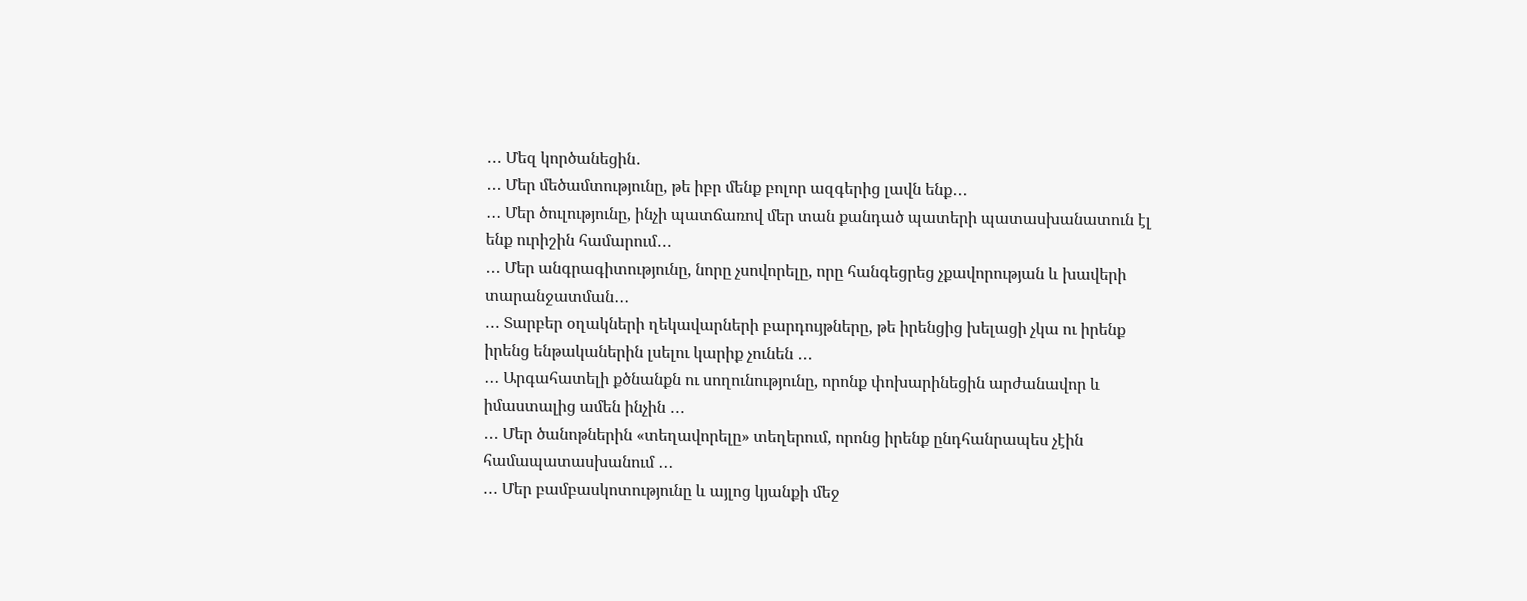․․․ Մեզ կործանեցին․
․․․ Մեր մեծամտությունը, թե իբր մենք բոլոր ազգերից լավն ենք․․․
․․․ Մեր ծուլությունը, ինչի պատճառով մեր տան քանդած պատերի պատասխանատուն էլ ենք ուրիշին համարում․․․
․․․ Մեր անգրագիտությունը, նորը չսովորելը, որը հանգեցրեց չքավորության և խավերի տարանջատման․․․
․․․ Տարբեր օղակների ղեկավարների բարդույթները, թե իրենցից խելացի չկա ու իրենք իրենց ենթականերին լսելու կարիք չունեն ․․․
․․․ Արգահատելի քծնանքն ու սողունությունը, որոնք փոխարինեցին արժանավոր և իմաստալից ամեն ինչին ․․․
․․․ Մեր ծանոթներին «տեղավորելը» տեղերում, որոնց իրենք ընդհանրապես չէին համապատասխանում ․․․
․․․ Մեր բամբասկոտությունը և այլոց կյանքի մեջ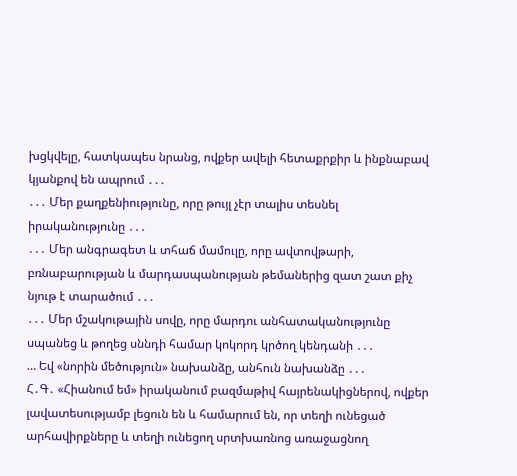խցկվելը, հատկապես նրանց, ովքեր ավելի հետաքրքիր և ինքնաբավ կյանքով են ապրում ․․․
․․․ Մեր քաղքենիությունը, որը թույլ չէր տալիս տեսնել իրականությունը ․․․
․․․ Մեր անգրագետ և տհաճ մամուլը, որը ավտովթարի, բռնաբարության և մարդասպանության թեմաներից զատ շատ քիչ նյութ է տարածում ․․․
․․․ Մեր մշակութային սովը, որը մարդու անհատականությունը սպանեց և թողեց սննդի համար կոկորդ կրծող կենդանի ․․․
… Եվ «նորին մեծություն» նախանձը, անհուն նախանձը ․․․
Հ․Գ․ «Հիանում եմ» իրականում բազմաթիվ հայրենակիցներով, ովքեր լավատեսությամբ լեցուն են և համարում են, որ տեղի ունեցած արհավիրքները և տեղի ունեցող սրտխառնոց առաջացնող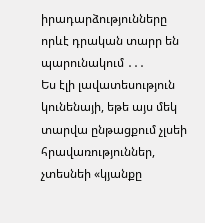իրադարձությունները որևէ դրական տարր են պարունակում ․․․
Ես էլի լավատեսություն կունենայի, եթե այս մեկ տարվա ընթացքում չլսեի հրավառություններ, չտեսնեի «կյանքը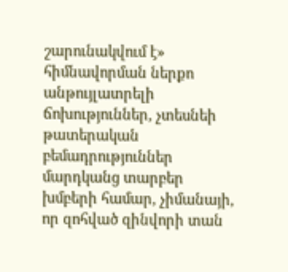շարունակվում է» հիմնավորման ներքո անթույլատրելի ճոխություններ, չտեսնեի թատերական բեմադրություններ մարդկանց տարբեր խմբերի համար, չիմանայի, որ զոհված զինվորի տան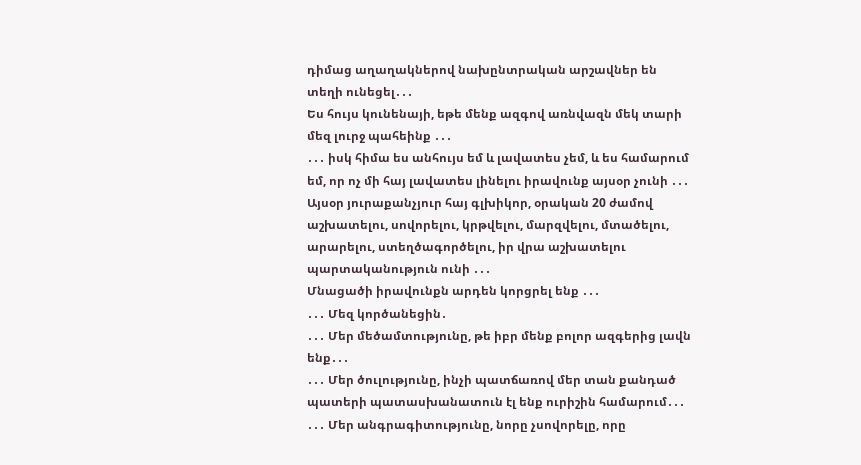դիմաց աղաղակներով նախընտրական արշավներ են տեղի ունեցել․․․
Ես հույս կունենայի, եթե մենք ազգով առնվազն մեկ տարի մեզ լուրջ պահեինք ․․․
․․․ իսկ հիմա ես անհույս եմ և լավատես չեմ, և ես համարում եմ, որ ոչ մի հայ լավատես լինելու իրավունք այսօր չունի ․․․
Այսօր յուրաքանչյուր հայ գլխիկոր, օրական 20 ժամով աշխատելու, սովորելու, կրթվելու, մարզվելու, մտածելու, արարելու, ստեղծագործելու, իր վրա աշխատելու պարտականություն ունի ․․․
Մնացածի իրավունքն արդեն կորցրել ենք ․․․
․․․ Մեզ կործանեցին․
․․․ Մեր մեծամտությունը, թե իբր մենք բոլոր ազգերից լավն ենք․․․
․․․ Մեր ծուլությունը, ինչի պատճառով մեր տան քանդած պատերի պատասխանատուն էլ ենք ուրիշին համարում․․․
․․․ Մեր անգրագիտությունը, նորը չսովորելը, որը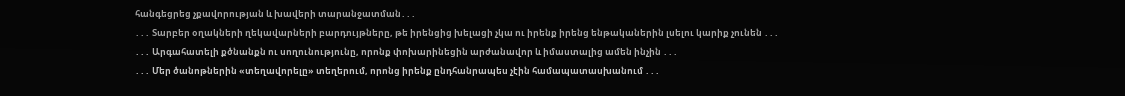հանգեցրեց չքավորության և խավերի տարանջատման․․․
․․․ Տարբեր օղակների ղեկավարների բարդույթները, թե իրենցից խելացի չկա ու իրենք իրենց ենթականերին լսելու կարիք չունեն ․․․
․․․ Արգահատելի քծնանքն ու սողունությունը, որոնք փոխարինեցին արժանավոր և իմաստալից ամեն ինչին ․․․
․․․ Մեր ծանոթներին «տեղավորելը» տեղերում, որոնց իրենք ընդհանրապես չէին համապատասխանում ․․․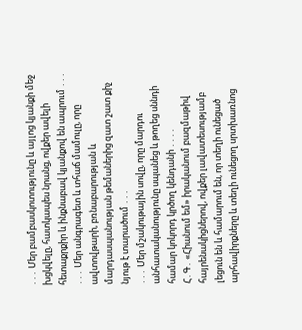․․․ Մեր բամբասկոտությունը և այլոց կյանքի մեջ խցկվելը, հատկապես նրանց, ովքեր ավելի հետաքրքիր և ինքնաբավ կյանքով են ապրում ․․․
․․․ Մեր անգրագետ և տհաճ մամուլը, որը ավտովթարի, բռնաբարության և մարդասպանության թեմաներից զատ շատ քիչ նյութ է տարածում ․․․
․․․ Մեր մշակութային սովը, որը մարդու անհատականությունը սպանեց և թողեց սննդի համար կոկորդ կրծող կենդանի ․․․․
Հ․Գ․ «Հիանում եմ» իրականում բազմաթիվ հայրենակիցներով, ովքեր լավատեսությամբ լեցուն են և համարում են, որ տեղի ունեցած արհավիրքները և տեղի ունեցող սրտխառնոց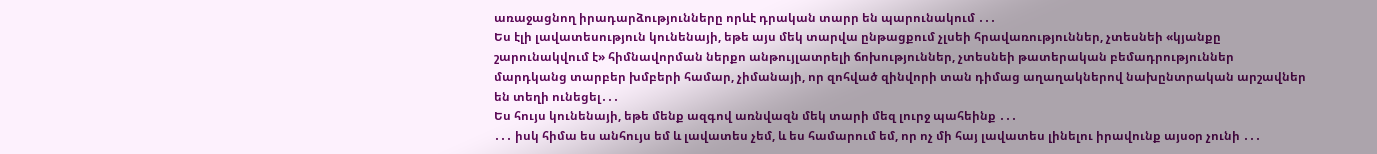առաջացնող իրադարձությունները որևէ դրական տարր են պարունակում ․․․
Ես էլի լավատեսություն կունենայի, եթե այս մեկ տարվա ընթացքում չլսեի հրավառություններ, չտեսնեի «կյանքը շարունակվում է» հիմնավորման ներքո անթույլատրելի ճոխություններ, չտեսնեի թատերական բեմադրություններ մարդկանց տարբեր խմբերի համար, չիմանայի, որ զոհված զինվորի տան դիմաց աղաղակներով նախընտրական արշավներ են տեղի ունեցել․․․
Ես հույս կունենայի, եթե մենք ազգով առնվազն մեկ տարի մեզ լուրջ պահեինք ․․․
․․․ իսկ հիմա ես անհույս եմ և լավատես չեմ, և ես համարում եմ, որ ոչ մի հայ լավատես լինելու իրավունք այսօր չունի ․․․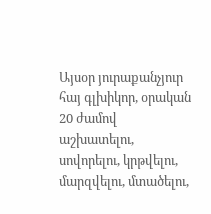Այսօր յուրաքանչյուր հայ գլխիկոր, օրական 20 ժամով աշխատելու, սովորելու, կրթվելու, մարզվելու, մտածելու,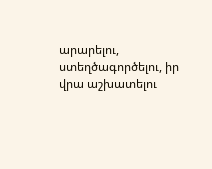արարելու, ստեղծագործելու, իր վրա աշխատելու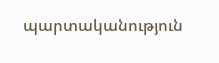պարտականություն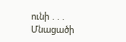ունի ․․․
Մնացածի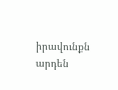իրավունքն արդեն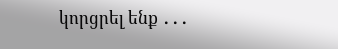կորցրել ենք ․․․